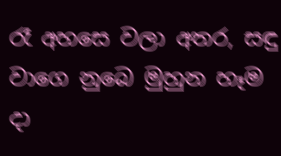රෑ අහසෙ වලා අතර, සඳු වාගෙ නුබෙ මුහුන හෑම දා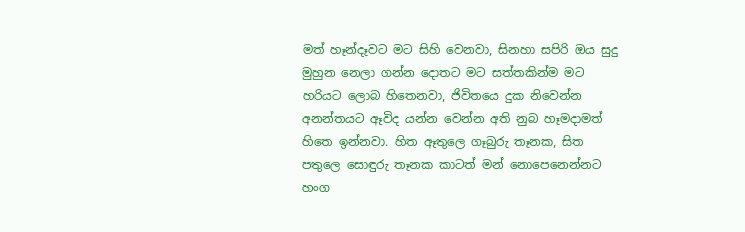මත් හෑන්දෑවට මට සිහි වෙනවා, සිනහා සපිරි ඔය සුදු මුහුන නෙලා ගන්න දොතට මට සත්තකින්ම මට හරියට ලොබ හිතෙනවා, ජිවිතයෙ දුක නිවෙන්න අනන්තයට ඈවිද යන්න වෙන්න අති නුබ හෑමදාමත් හිතෙ ඉන්නවා. හිත ඈතුලෙ ගෑබුරු තෑනක, සිත පතුලෙ සොඳුරු තෑනක කාටත් මන් නොපෙනෙන්නට හංග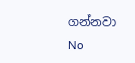ගන්නවා
No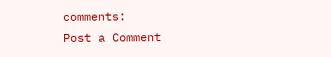comments:
Post a Comment